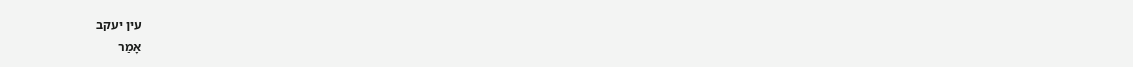עין יעקב
אָמַר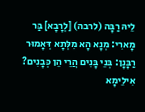לֵיהּ רַבָּה (לרבה) [לְרָבָא] בַּר מָארִי: מְנָא הָא מִלְּתָא דְּאָמוּר רַבָּנָן: בְּנֵי בָּנִים הֲרֵי הֵן כְּבָנִים? אִילֵימָא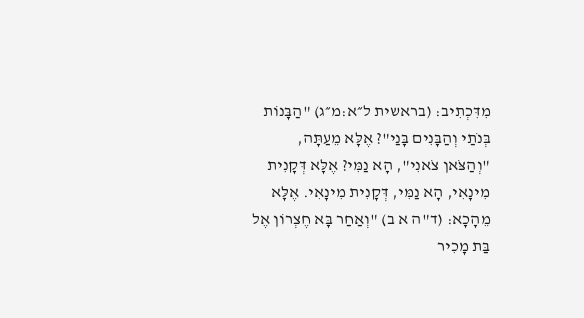מִדִּכְתִיב: (בראשית ל״א:מ״ג) "הַבָּנוֹת בְּנֹתַי וְהַבָּנִים בָּנַי"? אֶלָּא מֵעַתָּה, "וְהַצֹּאן צֹאנִי", הָא נַמִּי? אֶלָּא דְּקָנִית מִינָאִי, הָא נַמִּי, דְּקָנִית מִינָאִי. אֶלָּא מֵהָכָא: (ד"ה א ב) "וְאַחַר בָּא חֶצְרוֹן אֶל בַּת מָכִיר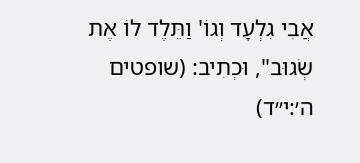אֲבִי גִלְעָד וְגוֹ' וַתֵּלֶד לוֹ אֶת שְׂגוּב", וּכְתִיב: (שופטים ה׳:י״ד)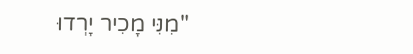"מִנִּי מָכִיר יָרְדוּ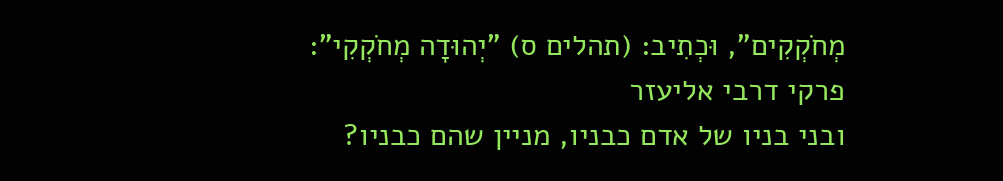מְחֹקְקִים", וּכְתִיב: (תהלים ס) "יְהוּדָה מְחֹקְקִי":
פרקי דרבי אליעזר
ובני בניו של אדם כבניו, מניין שהם כבניו?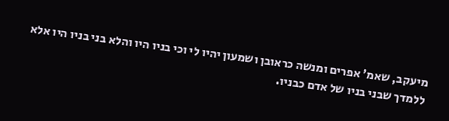מיעקב, שאמ' אפרים ומנשה כראובן ושמעון יהיו לי וכי בניו היו והלא בני בניו היו אלא ללמדך שבני בניו של אדם כבניו.